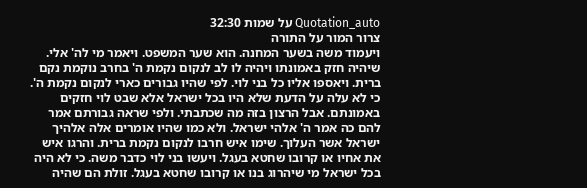Quotation_auto על שמות 32:30
צרור המור על התורה
ויעמוד משה בשער המחנה. הוא שער המשפט. ויאמר מי לה' אלי. שיהיה חזק באמונתו ויהיה לו לב לנקום נקמת ה' בחרב נוקמת נקם ברית. ויאספו אליו כל בני לוי. לפי שהיו גבורים כארי לנקום נקמת ה'. כי לא עלה על הדעת שלא היו בכל ישראל אלא שבט לוי חזקים באמונתם. אבל הרצון בזה מה שכתבתי. ולפי שראה גבורתם אמר להם כה אמר ה' אלהי ישראל. ולא כמו שהיו אומרים אלה אלהיך ישראל אשר העלוך. שימו איש חרבו לנקום נקמת ברית. והרגו איש את אחיו או קרובו שחטא בעגל. ויעשו בני לוי כדבר משה. כי לא היה בכל ישראל מי שיהרוג בנו או קרובו שחטא בעגל. זולת הם שהיה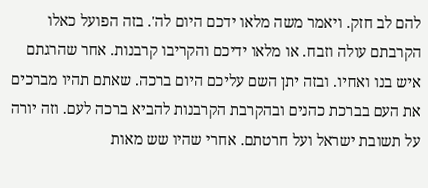להם לב חזק. ויאמר משה מלאו ידכם היום לה'. בזה הפועל כאלו הקרבתם עולה וזבח. או מלאו ידיכם והקריבו קרבנות. אחר שהרגתם איש בנו ואחיו. ובזה יתן השם עליכם היום ברכה. שאתם תהיו מברכים את העם בברכת כהנים ובהקרבת הקרבנות להביא ברכה לעם. וזה יורה על תשובת ישראל ועל חרטתם. אחרי שהיו שש מאות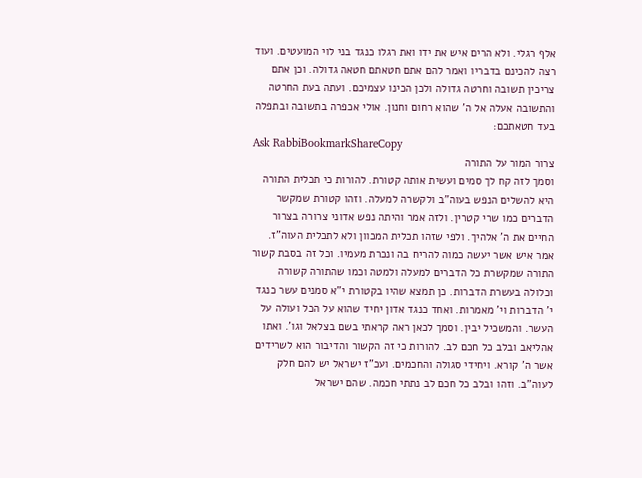אלף רגלי. ולא הרים איש את ידו ואת רגלו כנגד בני לוי המועטים. ועוד רצה להכינם בדבריו ואמר להם אתם חטאתם חטאה גדולה. וכן אתם צריכין תשובה וחרטה גדולה ולכן הכינו עצמיכם. ועתה בעת החרטה והתשובה אעלה אל ה' שהוא רחום וחנון. אולי אכפרה בתשובה ובתפלה בעד חטאתכם:
Ask RabbiBookmarkShareCopy
צרור המור על התורה
וסמך לזה קח לך סמים ועשית אותה קטורת. להורות כי תכלית התורה היא להשלים הנפש בעוה"ב ולקשרה למעלה. וזהו קטורת שמקשר הדברים כמו שרי קטרין. ולזה אמר והיתה נפש אדוני צרורה בצרור החיים את ה' אלהיך. ולפי שזהו תכלית המכוון ולא לתכלית העוה"ז. אמר איש אשר יעשה כמוה להריח בה ונכרת מעמיו. וכל זה בסבת קשור התורה שמקשרת כל הדברים למעלה ולמטה וכמו שהתורה קשורה וכלולה בעשרת הדברות. כן תמצא שהיו בקטורת י"א סמנים עשר כנגד י' הדברות וי' מאמרות. ואחד כנגד אדון יחיד שהוא על הכל ועולה על העשר. והמשכיל יבין. וסמך לכאן ראה קראתי בשם בצלאל וגו'. ואתו אהליאב ובלב כל חכם לב. להורות כי זה הקשור והדיבור הוא לשרידים אשר ה' קורא. ויחידי סגולה והחכמים. ועכ"ז ישראל יש להם חלק לעוה"ב. וזהו ובלב כל חכם לב נתתי חכמה. שהם ישראל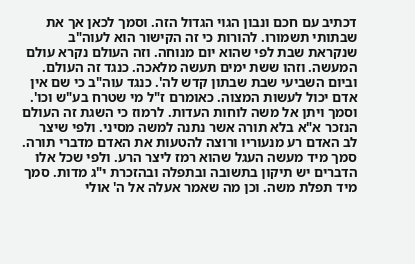דכתיב עם חכם ונבון הגוי הגדול הזה. וסמך לכאן אך את שבתותי תשמורו. להורות כי זה הקישור הוא לעוה"ב שנקראת שבת לפי שהוא יום מנוחה. וזה העולם נקרא עולם המעשה. וזהו ששת ימים תעשה מלאכה. כנגד זה העולם. וביום השביעי שבת שבתון קדש לה'. כנגד עוה"ב כי שם אין אדם יכול לעשות המצוה. כאומרם ז"ל מי שטרח בע"ש וכו'. וסמך ויתן אל משה לוחות העדות. לרמוז כי השגת זה העולם הנזכר א"א בלא תורה אשר נתנה למשה מסיני. ולפי שיצר לב האדם רע מנעוריו ורוצה להטעות את האדם מדברי תורה. סמך מיד מעשה העגל שהוא רמז ליצר הרע. ולפי שכל אלו הדברים יש תיקון בתשובה ובתפלה ובהזכרת י"ג מדות. סמך מיד תפלת משה. וכן מה שאמר אעלה אל ה' אולי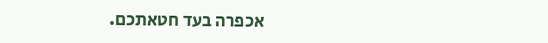אכפרה בעד חטאתכם.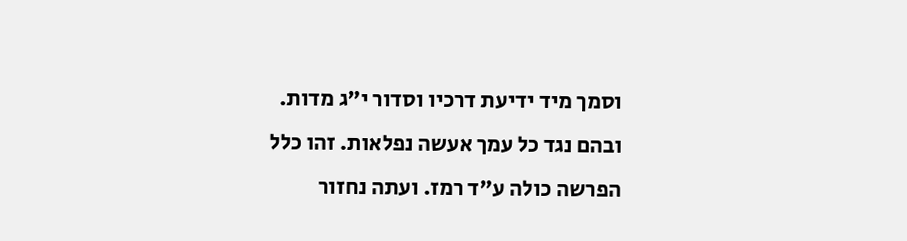וסמך מיד ידיעת דרכיו וסדור י"ג מדות. ובהם נגד כל עמך אעשה נפלאות. זהו כלל הפרשה כולה ע"ד רמז. ועתה נחזור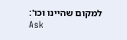למקום שהיינו וכו':
Ask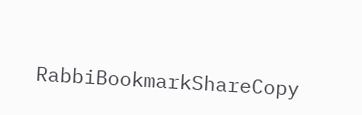RabbiBookmarkShareCopy